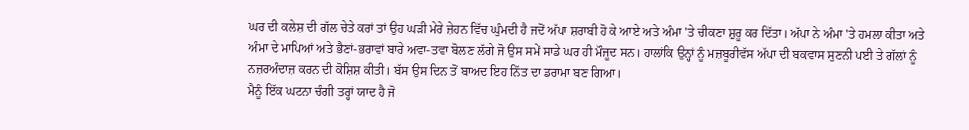ਘਰ ਦੀ ਕਲੇਸ਼ ਦੀ ਗੱਲ ਚੇਤੇ ਕਰਾਂ ਤਾਂ ਉਹ ਘੜੀ ਮੇਰੇ ਜ਼ੇਹਨ ਵਿੱਚ ਘੁੰਮਦੀ ਹੈ ਜਦੋਂ ਅੱਪਾ ਸ਼ਰਾਬੀ ਹੋ ਕੇ ਆਏ ਅਤੇ ਅੰਮਾ 'ਤੇ ਚੀਕਣਾ ਸ਼ੁਰੂ ਕਰ ਦਿੱਤਾ। ਅੱਪਾ ਨੇ ਅੰਮਾ 'ਤੇ ਹਮਲਾ ਕੀਤਾ ਅਤੇ ਅੰਮਾ ਦੇ ਮਾਪਿਆਂ ਅਤੇ ਭੈਣਾਂ-ਭਰਾਵਾਂ ਬਾਰੇ ਅਵਾ-ਤਵਾ ਬੋਲਣ ਲੱਗੇ ਜੋ ਉਸ ਸਮੇਂ ਸਾਡੇ ਘਰ ਹੀ ਮੌਜੂਦ ਸਨ। ਹਾਲਾਂਕਿ ਉਨ੍ਹਾਂ ਨੂੰ ਮਜ਼ਬੂਰੀਵੱਸ ਅੱਪਾ ਦੀ ਬਕਵਾਸ ਸੁਣਨੀ ਪਈ ਤੇ ਗੱਲਾਂ ਨੂੰ ਨਜ਼ਰਅੰਦਾਜ਼ ਕਰਨ ਦੀ ਕੋਸ਼ਿਸ਼ ਕੀਤੀ। ਬੱਸ ਉਸ ਦਿਨ ਤੋਂ ਬਾਅਦ ਇਹ ਨਿੱਤ ਦਾ ਡਰਾਮਾ ਬਣ ਗਿਆ।
ਮੈਨੂੰ ਇੱਕ ਘਟਨਾ ਚੰਗੀ ਤਰ੍ਹਾਂ ਯਾਦ ਹੈ ਜੋ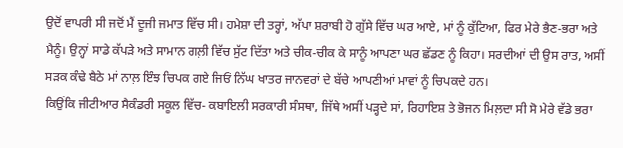ਉਦੋਂ ਵਾਪਰੀ ਸੀ ਜਦੋਂ ਮੈਂ ਦੂਜੀ ਜਮਾਤ ਵਿੱਚ ਸੀ। ਹਮੇਸ਼ਾ ਦੀ ਤਰ੍ਹਾਂ, ਅੱਪਾ ਸ਼ਰਾਬੀ ਹੋ ਗੁੱਸੇ ਵਿੱਚ ਘਰ ਆਏ, ਮਾਂ ਨੂੰ ਕੁੱਟਿਆ, ਫਿਰ ਮੇਰੇ ਭੈਣ-ਭਰਾ ਅਤੇ ਮੈਨੂੰ। ਉਨ੍ਹਾਂ ਸਾਡੇ ਕੱਪੜੇ ਅਤੇ ਸਾਮਾਨ ਗਲ਼ੀ ਵਿੱਚ ਸੁੱਟ ਦਿੱਤਾ ਅਤੇ ਚੀਕ-ਚੀਕ ਕੇ ਸਾਨੂੰ ਆਪਣਾ ਘਰ ਛੱਡਣ ਨੂੰ ਕਿਹਾ। ਸਰਦੀਆਂ ਦੀ ਉਸ ਰਾਤ, ਅਸੀਂ ਸੜਕ ਕੰਢੇ ਬੈਠੇ ਮਾਂ ਨਾਲ਼ ਇੰਝ ਚਿਪਕ ਗਏ ਜਿਓਂ ਨਿੱਘ ਖਾਤਰ ਜਾਨਵਰਾਂ ਦੇ ਬੱਚੇ ਆਪਣੀਆਂ ਮਾਵਾਂ ਨੂੰ ਚਿਪਕਦੇ ਹਨ।
ਕਿਉਂਕਿ ਜੀਟੀਆਰ ਸੈਕੰਡਰੀ ਸਕੂਲ ਵਿੱਚ- ਕਬਾਇਲੀ ਸਰਕਾਰੀ ਸੰਸਥਾ, ਜਿੱਥੇ ਅਸੀਂ ਪੜ੍ਹਦੇ ਸਾਂ, ਰਿਹਾਇਸ਼ ਤੇ ਭੋਜਨ ਮਿਲ਼ਦਾ ਸੀ ਸੋ ਮੇਰੇ ਵੱਡੇ ਭਰਾ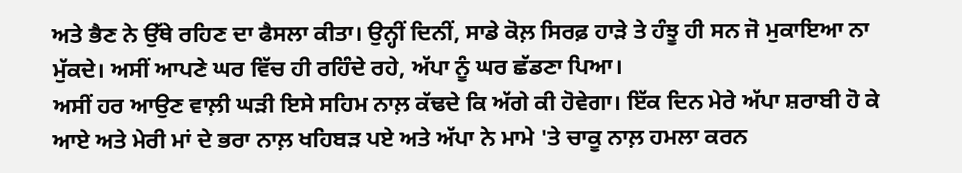ਅਤੇ ਭੈਣ ਨੇ ਉੱਥੇ ਰਹਿਣ ਦਾ ਫੈਸਲਾ ਕੀਤਾ। ਉਨ੍ਹੀਂ ਦਿਨੀਂ, ਸਾਡੇ ਕੋਲ਼ ਸਿਰਫ਼ ਹਾੜੇ ਤੇ ਹੰਝੂ ਹੀ ਸਨ ਜੋ ਮੁਕਾਇਆ ਨਾ ਮੁੱਕਦੇ। ਅਸੀਂ ਆਪਣੇ ਘਰ ਵਿੱਚ ਹੀ ਰਹਿੰਦੇ ਰਹੇ, ਅੱਪਾ ਨੂੰ ਘਰ ਛੱਡਣਾ ਪਿਆ।
ਅਸੀਂ ਹਰ ਆਉਣ ਵਾਲ਼ੀ ਘੜੀ ਇਸੇ ਸਹਿਮ ਨਾਲ਼ ਕੱਢਦੇ ਕਿ ਅੱਗੇ ਕੀ ਹੋਵੇਗਾ। ਇੱਕ ਦਿਨ ਮੇਰੇ ਅੱਪਾ ਸ਼ਰਾਬੀ ਹੋ ਕੇ ਆਏ ਅਤੇ ਮੇਰੀ ਮਾਂ ਦੇ ਭਰਾ ਨਾਲ਼ ਖਹਿਬੜ ਪਏ ਅਤੇ ਅੱਪਾ ਨੇ ਮਾਮੇ 'ਤੇ ਚਾਕੂ ਨਾਲ਼ ਹਮਲਾ ਕਰਨ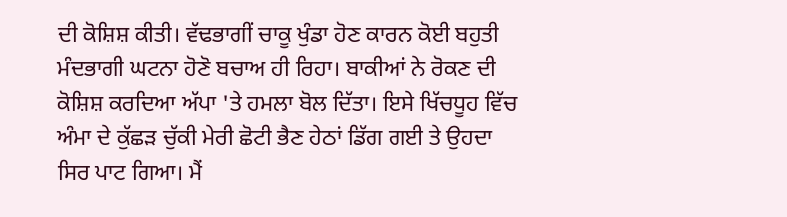ਦੀ ਕੋਸ਼ਿਸ਼ ਕੀਤੀ। ਵੱਢਭਾਗੀਂ ਚਾਕੂ ਖੁੰਡਾ ਹੋਣ ਕਾਰਨ ਕੋਈ ਬਹੁਤੀ ਮੰਦਭਾਗੀ ਘਟਨਾ ਹੋਣੋ ਬਚਾਅ ਹੀ ਰਿਹਾ। ਬਾਕੀਆਂ ਨੇ ਰੋਕਣ ਦੀ ਕੋਸ਼ਿਸ਼ ਕਰਦਿਆ ਅੱਪਾ 'ਤੇ ਹਮਲਾ ਬੋਲ ਦਿੱਤਾ। ਇਸੇ ਖਿੱਚਧੂਹ ਵਿੱਚ ਅੰਮਾ ਦੇ ਕੁੱਛੜ ਚੁੱਕੀ ਮੇਰੀ ਛੋਟੀ ਭੈਣ ਹੇਠਾਂ ਡਿੱਗ ਗਈ ਤੇ ਉਹਦਾ ਸਿਰ ਪਾਟ ਗਿਆ। ਮੈਂ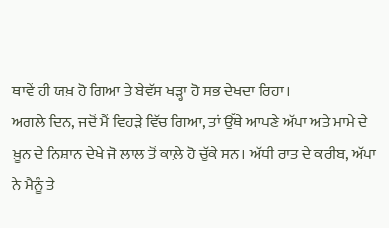ਥਾਵੇਂ ਹੀ ਯਖ਼ ਹੋ ਗਿਆ ਤੇ ਬੇਵੱਸ ਖੜ੍ਹਾ ਹੋ ਸਭ ਦੇਖਦਾ ਰਿਹਾ।
ਅਗਲੇ ਦਿਨ, ਜਦੋਂ ਮੈਂ ਵਿਹੜੇ ਵਿੱਚ ਗਿਆ, ਤਾਂ ਉੱਥੇ ਆਪਣੇ ਅੱਪਾ ਅਤੇ ਮਾਮੇ ਦੇ ਖ਼ੂਨ ਦੇ ਨਿਸ਼ਾਨ ਦੇਖੇ ਜੋ ਲਾਲ ਤੋਂ ਕਾਲ਼ੇ ਹੋ ਚੁੱਕੇ ਸਨ। ਅੱਧੀ ਰਾਤ ਦੇ ਕਰੀਬ, ਅੱਪਾ ਨੇ ਮੈਨੂੰ ਤੇ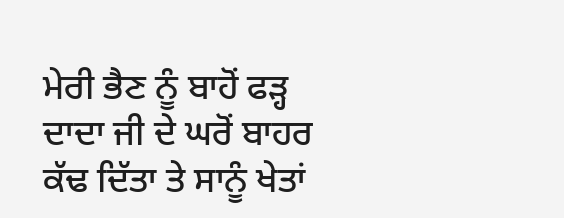ਮੇਰੀ ਭੈਣ ਨੂੰ ਬਾਹੋਂ ਫੜ੍ਹ ਦਾਦਾ ਜੀ ਦੇ ਘਰੋਂ ਬਾਹਰ ਕੱਢ ਦਿੱਤਾ ਤੇ ਸਾਨੂੰ ਖੇਤਾਂ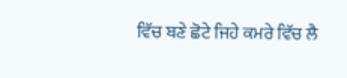ਵਿੱਚ ਬਣੇ ਛੋਟੇ ਜਿਹੇ ਕਮਰੇ ਵਿੱਚ ਲੈ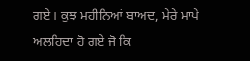ਗਏ। ਕੁਝ ਮਹੀਨਿਆਂ ਬਾਅਦ, ਮੇਰੇ ਮਾਪੇ ਅਲਹਿਦਾ ਹੋ ਗਏ ਜੋ ਕਿ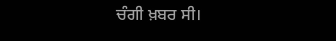ਚੰਗੀ ਖ਼ਬਰ ਸੀ।